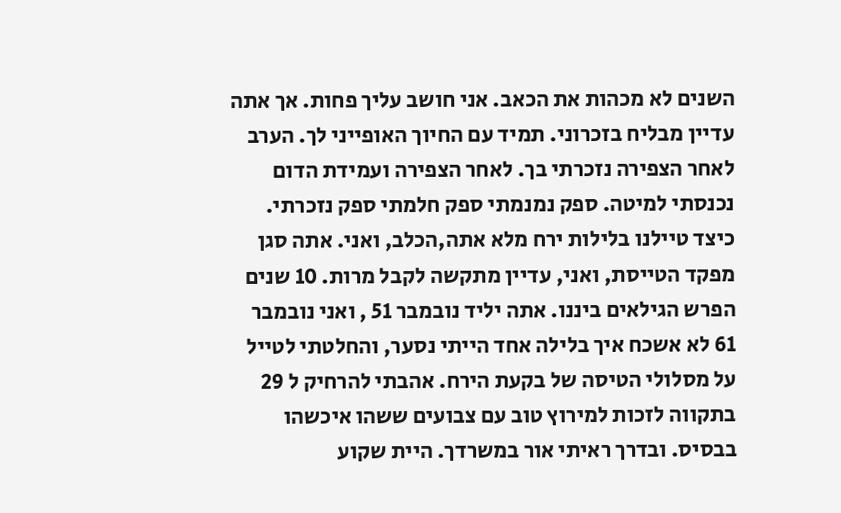השנים לא מכהות את הכאב. אני חושב עליך פחות. אך אתה עדיין מבליח בזכרוני. תמיד עם החיוך האופייני לך. הערב לאחר הצפירה נזכרתי בך. לאחר הצפירה ועמידת הדום נכנסתי למיטה. ספק נמנמתי ספק חלמתי ספק נזכרתי. כיצד טיילנו בלילות ירח מלא אתה,הכלב, ואני. אתה סגן מפקד הטייסת, ואני, עדיין מתקשה לקבל מרות. 10 שנים הפרש הגילאים ביננו. אתה יליד נובמבר 51 , ואני נובמבר 61 לא אשכח איך בלילה אחד הייתי נסער, והחלטתי לטייל על מסלולי הטיסה של בקעת הירח. אהבתי להרחיק ל 29 בתקווה לזכות למירוץ טוב עם צבועים ששהו איכשהו בבסיס. ובדרך ראיתי אור במשרדך. היית שקוע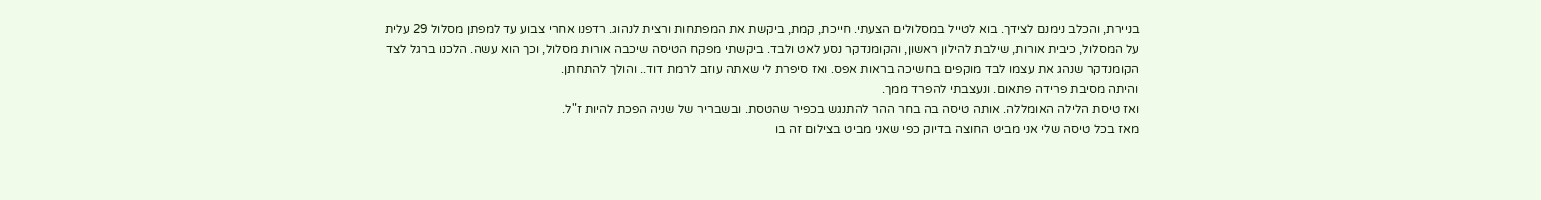בניירת, והכלב נימנם לצידך. בוא לטייל במסלולים הצעתי. חייכת, קמת, ביקשת את המפתחות ורצית לנהוג. רדפנו אחרי צבוע עד למפתן מסלול 29 עלית על המסלול, כיבית אורות, שילבת להילון ראשון, והקומנדקר נסע לאט ולבד. ביקשתי מפקח הטיסה שיכבה אורות מסלול, וכך הוא עשה. הלכנו ברגל לצד הקומנדקר שנהג את עצמו לבד מוקפים בחשיכה בראות אפס. ואז סיפרת לי שאתה עוזב לרמת דוד.. והולך להתחתן.
והיתה מסיבת פרידה פתאום. ונעצבתי להפרד ממך.
ואז טיסת הלילה האומללה. אותה טיסה בה בחר ההר להתנגש בכפיר שהטסת. ובשבריר של שניה הפכת להיות ז"ל.
מאז בכל טיסה שלי אני מביט החוצה בדיוק כפי שאני מביט בצילום זה בו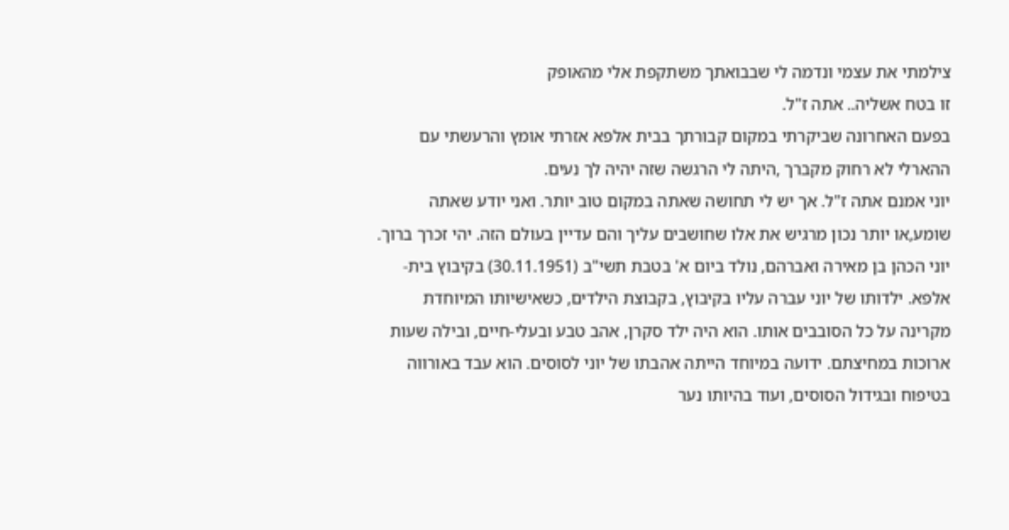צילמתי את עצמי ונדמה לי שבבואתך משתקפת אלי מהאופק
זו בטח אשליה.. אתה ז"ל.
בפעם האחרונה שביקרתי במקום קבורתך בבית אלפא אזרתי אומץ והרעשתי עם ההארלי לא רחוק מקברך ,היתה לי הרגשה שזה יהיה לך נעים.
יוני אמנם אתה ז"ל. אך יש לי תחושה שאתה במקום טוב יותר. ואני יודע שאתה שומע,או יותר נכון מרגיש את אלו שחושבים עליך והם עדיין בעולם הזה. יהי זכרך ברוך.
יוני הכהן בן מאירה ואברהם, נולד ביום א' בטבת תשי"ב (30.11.1951) בקיבוץ בית-אלפא. ילדותו של יוני עברה עליו בקיבוץ, בקבוצת הילדים, כשאישיותו המיוחדת מקרינה על כל הסובבים אותו. הוא היה ילד סקרן, אהב טבע ובעלי-חיים, ובילה שעות ארוכות במחיצתם. ידועה במיוחד הייתה אהבתו של יוני לסוסים. הוא עבד באורווה בטיפוח ובגידול הסוסים, ועוד בהיותו נער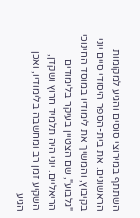השתתף במירוצי סוסים והגיע למקומות הראשונים. את בית-הספר היסודי סיים יוני בקיבוץ, והמשיך את לימודיו במוסד החינוכי "גלבוע", שם הצטיין בעיקר בלימודים הריאליים. יוני היה תלמיד חרוץ ושקדן, השקיע זמן רב ומחשבה בלימודיו, ואכן הגיע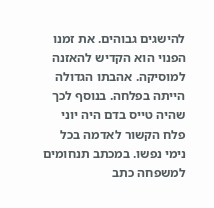להישגים גבוהים. את זמנו הפנוי הוא הקדיש להאזנה למוסיקה. אהבתו הגדולה הייתה בפלחה. בנוסף לכך שהיה טייס בדם היה יוני פלח הקשור לאדמה בכל נימי נפשו. במכתב תנחומים למשפחה כתב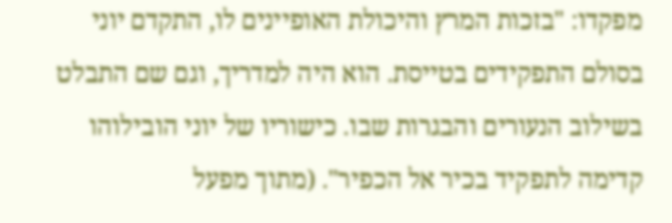מפקדו: "בזכות המרץ והיכולת האופיינים לו, התקדם יוני בסולם התפקידים בטייסת. הוא היה למדריך, וגם שם התבלט בשילוב הנעורים והבגרות שבו. כישוריו של יוני הובילוהו קדימה לתפקיד בכיר אל הכפיר". (מתוך מפעל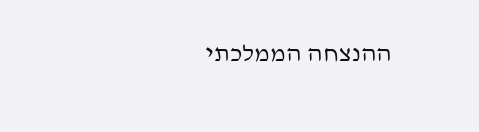ההנצחה הממלכתי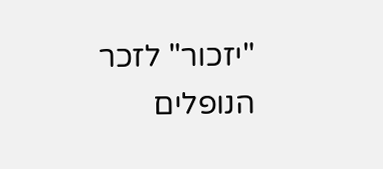"יזכור" לזכר הנופלים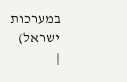במערכות ישראל)
|